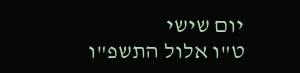יום שישי
ט"ו אלול התשפ"ו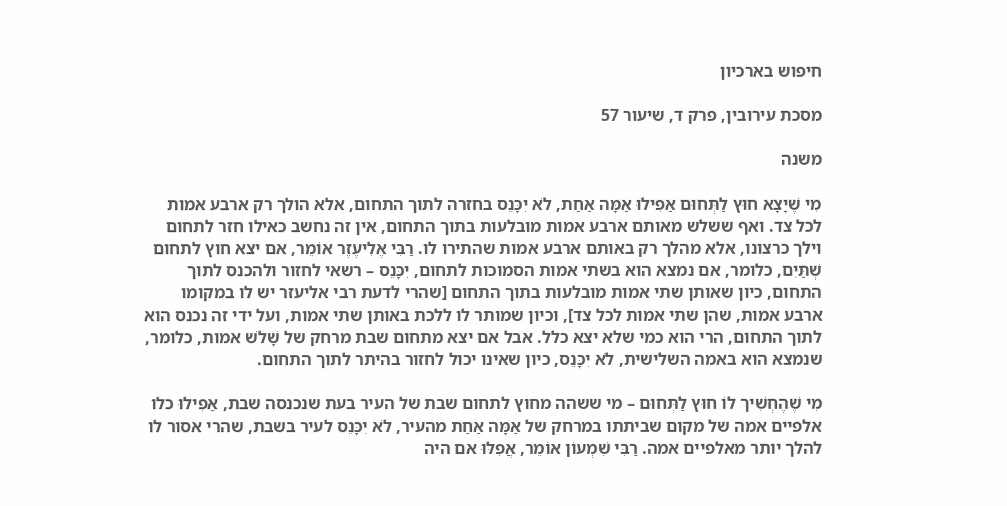חיפוש בארכיון

מסכת עירובין, פרק ד, שיעור 57

משנה

מִי שֶׁיָצָא חוּץ לַתְּחוּם אַפִילוּ אַמָּה אַחַת, לֹא יִכָּנֵס בחזרה לתוך התחום, אלא הולך רק ארבע אמות לכל צד. ואף ששלש מאותם ארבע אמות מובלעות בתוך התחום, אין זה נחשב כאילו חזר לתחום וילך כרצונו, אלא מהלך רק באותם ארבע אמות שהתירו לו. רַבִּי אֶלִיעֶזֶר אוֹמֵר, אם יצא חוץ לתחום שְׁתַּיִם, כלומר, אם נמצא הוא בשתי אמות הסמוכות לתחום, יִכָּנֵס – רשאי לחזור ולהכנס לתוך התחום, כיון שאותן שתי אמות מובלעות בתוך התחום [שהרי לדעת רבי אליעזר יש לו במקומו ארבע אמות, שהן שתי אמות לכל צד], וכיון שמותר לו ללכת באותן שתי אמות, ועל ידי זה נכנס הוא לתוך התחום, הרי הוא כמי שלא יצא כלל. אבל אם יצא מתחום שבת מרחק של שָׁלֹש אמות, כלומר, שנמצא הוא באמה השלישית, לֹא יִכָּנֵס, כיון שאינו יכול לחזור בהיתר לתוך התחום.

מִי שֶׁהֶחְשִׁיך לוֹ חוּץ לַתְּחוּם – מי ששהה מחוץ לתחום שבת של העיר בעת שנכנסה שבת, אַפִילוּ כלו אלפיים אמה של מקום שביתתו במרחק של אַמָּה אַחַת מהעיר, לֹא יִכָּנֵס לעיר בשבת, שהרי אסור לו להלך יותר מאלפיים אמה. רַבִּי שִׁמְעוֹן אוֹמֵר, אֲפִלּוּ אם היה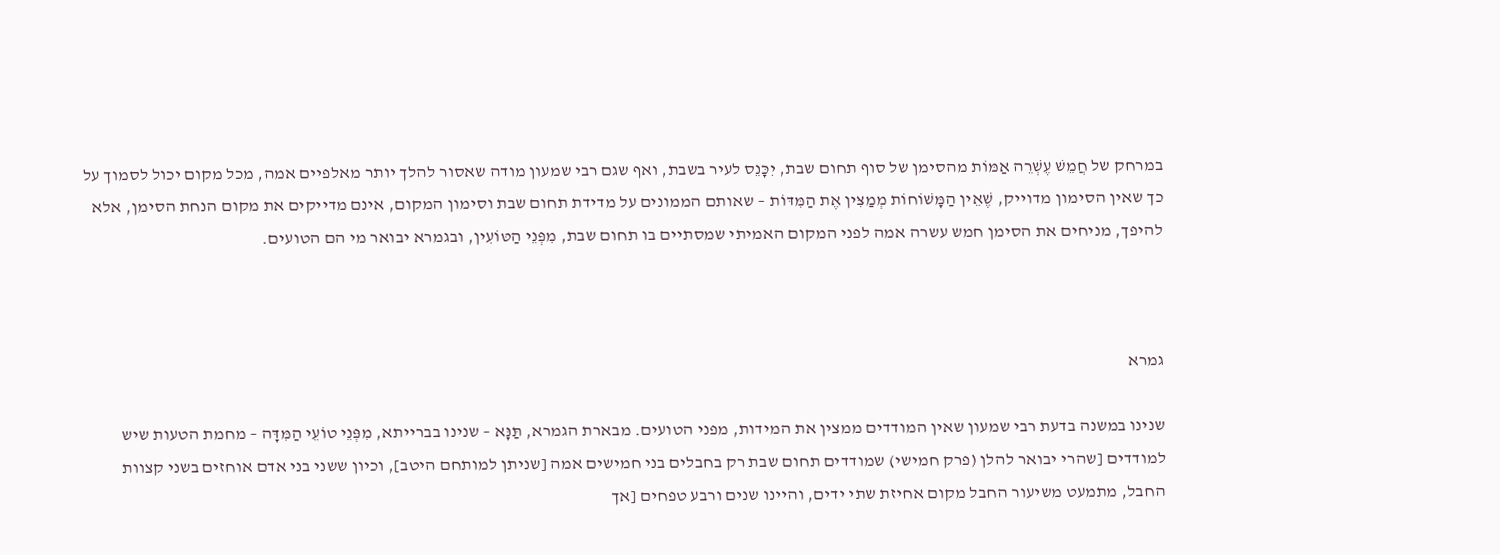במרחק של חֲמֵשׁ עֶשְׁרֵה אַמּוֹת מהסימן של סוף תחום שבת, יִכָּנֵס לעיר בשבת, ואף שגם רבי שמעון מודה שאסור להלך יותר מאלפיים אמה, מכל מקום יכול לסמוך על כך שאין הסימון מדוייק, שֶׁאֵין הַמָּשׁוֹחוֹת מְמַצִּין אֶת הַמִּדּוֹת – שאותם הממונים על מדידת תחום שבת וסימון המקום, אינם מדייקים את מקום הנחת הסימן, אלא להיפך, מניחים את הסימן חמש עשרה אמה לפני המקום האמיתי שמסתיים בו תחום שבת, מִפְּנֵי הַטּוֹעִין, ובגמרא יבואר מי הם הטועים.



גמרא

שנינו במשנה בדעת רבי שמעון שאין המודדים ממצין את המידות, מפני הטועים. מבארת הגמרא, תַּנָּא – שנינו בברייתא, מִפְּנֵי טוֹעֵי הַמִּדָּה – מחמת הטעות שיש למודדים [שהרי יבואר להלן (פרק חמישי) שמודדים תחום שבת רק בחבלים בני חמישים אמה [שניתן למותחם היטב], וכיון ששני בני אדם אוחזים בשני קצוות החבל, מתמעט משיעור החבל מקום אחיזת שתי ידים, והיינו שנים ורבע טפחים [אך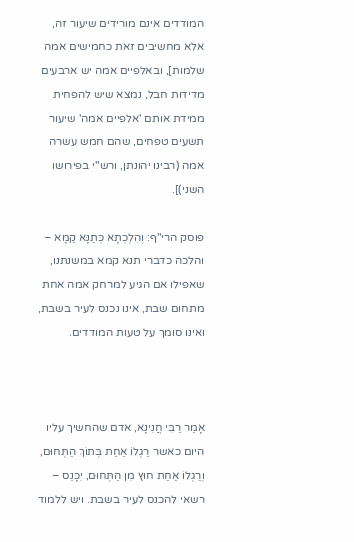המודדים אינם מורידים שיעור זה, אלא מחשיבים זאת כחמישים אמה שלמות], ובאלפיים אמה יש ארבעים מדידות חבל, נמצא שיש להפחית ממידת אותם 'אלפיים אמה' שיעור תשעים טפחים, שהם חמש עשרה אמה (רבינו יהונתן, ורש"י בפירושו השני)].

פוסק הרי"ף: וְהִלְכְתָא כְּתַנָּא קַמָּא – והלכה כדברי תנא קמא במשנתנו, שאפילו אם הגיע למרחק אמה אחת מתחום שבת, אינו נכנס לעיר בשבת, ואינו סומך על טעות המודדים.



אָמַר רַבִּי חֲנִינָא, אדם שהחשיך עליו היום כאשר רַגְלוֹ אַחַת בְּתוֹךְ הַתְּחוּם, וְרַגְלוֹ אַחַת חוּץ מִן הַתְּחוּם, יִכָּנֵס – רשאי להכנס לעיר בשבת. ויש ללמוד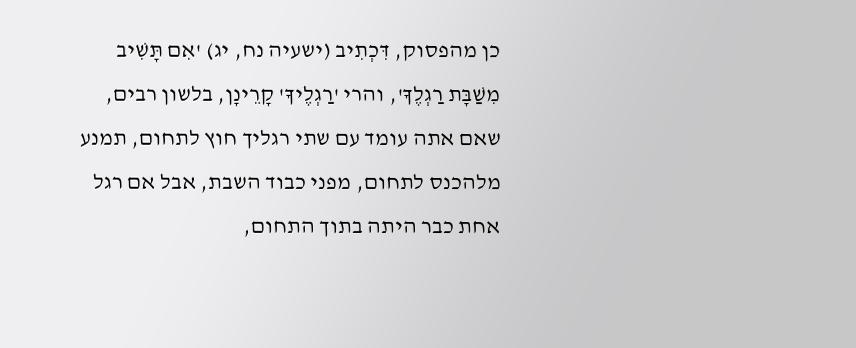כן מהפסוק, דִּכְתִיב (ישעיה נח, יג) 'אִם תָּשִׁיב מִשַׁבָּת רַגְלֶךָ', והרי 'רַגְלֶיךָ' קָרֵינָן, בלשון רבים, שאם אתה עומד עם שתי רגליך חוץ לתחום, תמנע מלהכנס לתחום, מפני כבוד השבת, אבל אם רגל אחת כבר היתה בתוך התחום,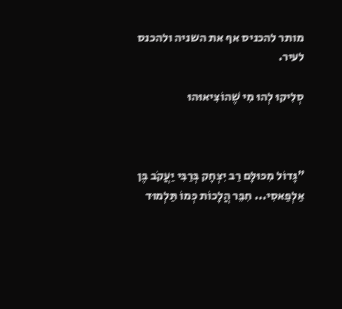מותר להכניס אף את השניה ולהכנס לעיר.

סְלִיקוּ לְהוּ מִי שֶׁהוֹצִיאוּהוּ



"גָּדוֹל מִכּוּלָּם רַב יִצְחָק בְּרַבִּי יַעֲקֹב בֶּן אַלְפַאסִי... חִבֵּר הֲלָכוֹת כְּמוֹ תַּלְמוּד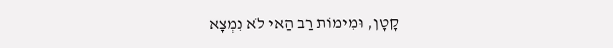קָטָן, וּמִימוֹת רַב הַאי לֹא נִמְצָא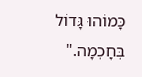כָּמוֹהוּ גָּדוֹל בְּחָכְמָה."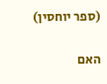(ספר יוחסין)

האם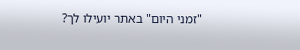"זמני היום" באתר יועילו לך?